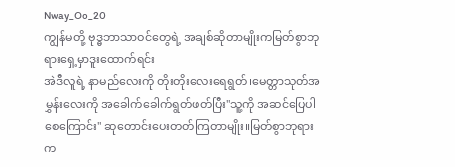Nway_Oo_20
ကျွန်မတို့ ဗုဒ္ဓဘာသာဝင်တွေရဲ့ အချစ်ဆိုတာမျိုးကမြတ်စွာဘုရားရှေ့မှာဒူးထောက်ရင်း
အဲဒီလူရဲ့ နာမည်လေးကို တိုးတိုးလေးရေရွတ်၊မေတ္တာသုတ်အမွှန်းလေးကို အခေါက်ခေါက်ရွတ်ဖတ်ပြီး"သူ့ကို အဆင်ပြေပါစေကြောင်း" ဆုတောင်းပေးတတ်ကြတာမျိုး။မြတ်စွာဘုရားက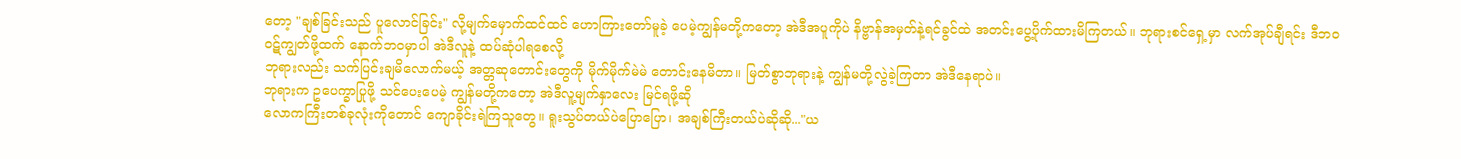တော့ "ချစ်ခြင်းသည် ပူလောင်ခြင်း" လို့မျက်မှောက်ထင်ထင် ဟောကြားတော်မူခဲ့ ပေမဲ့ကျွန်မတို့ကတော့ အဲဒီအပူကိုပဲ နိဗ္ဗာန်အမှတ်နဲ့ရင်ခွင်ထဲ အတင်းပွေ့ပိုက်ထားမိကြတယ်။ ဘုရားစင်ရှေ့မှာ လက်အုပ်ချီရင်း ဒီဘဝဝဋ်ကျွတ်ဖို့ထက် နောက်ဘဝမှာပါ အဲဒီလူနဲ့ ထပ်ဆုံပါရစေလို့
ဘုရားလည်း သက်ပြင်းချမိလောက်မယ့် အတ္တဆုတောင်းတွေကို မိုက်မိုက်မဲမဲ တောင်းနေမိတာ။ မြတ်စွာဘုရားနဲ့ ကျွန်မတို့လွဲခဲ့ကြတာ အဲဒီနေရာပဲ။
ဘုရားက ဥပေက္ခာပြုဖို့ သင်ပေးပေမဲ့ ကျွန်မတို့ကတော့ အဲဒီလူ့မျက်နှာလေး မြင်ရဖို့ဆို
လောကကြီးတစ်ခုလုံးကိုတောင် ကျောခိုင်းရဲကြသူတွေ။ ရူးသွပ်တယ်ပဲပြောပြော၊ အချစ်ကြီးတယ်ပဲဆိုဆို..."ယ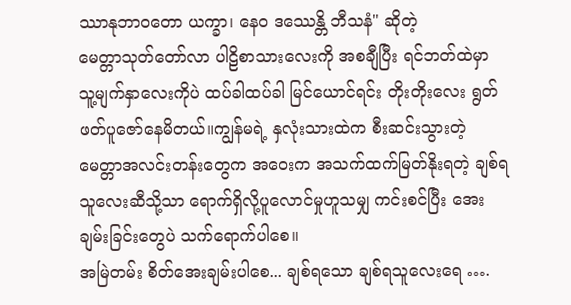ဿာနုဘာဝတော ယက္ခာ၊ နေဝ ဒဿေန္တိ ဘီသနံ" ဆိုတဲ့
မေတ္တာသုတ်တော်လာ ပါဠိစာသားလေးကို အစချီပြီး ရင်ဘတ်ထဲမှာ သူ့မျက်နှာလေးကိုပဲ ထပ်ခါထပ်ခါ မြင်ယောင်ရင်း တိုးတိုးလေး ရွတ်ဖတ်ပူဇော်နေမိတယ်။ကျွန်မရဲ့ နှလုံးသားထဲက စီးဆင်းသွားတဲ့ မေတ္တာအလင်းတန်းတွေက အဝေးက အသက်ထက်မြတ်နိုးရတဲ့ ချစ်ရသူလေးဆီသို့သာ ရောက်ရှိလို့ပူလောင်မှုဟူသမျှ ကင်းစင်ပြီး အေးချမ်းခြင်းတွေပဲ သက်ရောက်ပါစေ။
အမြဲတမ်း စိတ်အေးချမ်းပါစေ... ချစ်ရသော ချစ်ရသူလေးရေ ….